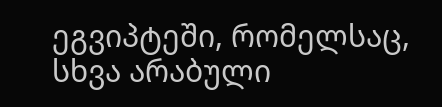ეგვიპტეში, რომელსაც, სხვა არაბული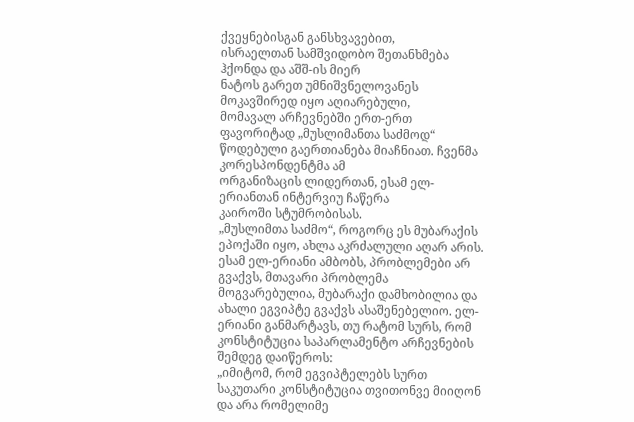ქვეყნებისგან განსხვავებით,
ისრაელთან სამშვიდობო შეთანხმება ჰქონდა და აშშ-ის მიერ
ნატოს გარეთ უმნიშვნელოვანეს მოკავშირედ იყო აღიარებული,
მომავალ არჩევნებში ერთ-ერთ ფავორიტად „მუსლიმანთა საძმოდ“
წოდებული გაერთიანება მიაჩნიათ. ჩვენმა კორესპონდენტმა ამ
ორგანიზაცის ლიდერთან, ესამ ელ-ერიანთან ინტერვიუ ჩაწერა
კაიროში სტუმრობისას.
„მუსლიმთა საძმო“, როგორც ეს მუბარაქის ეპოქაში იყო, ახლა აკრძალული აღარ არის. ესამ ელ-ერიანი ამბობს, პრობლემები არ გვაქვს, მთავარი პრობლემა მოგვარებულია, მუბარაქი დამხობილია და ახალი ეგვიპტე გვაქვს ასაშენებელიო. ელ-ერიანი განმარტავს, თუ რატომ სურს, რომ კონსტიტუცია საპარლამენტო არჩევნების შემდეგ დაიწეროს:
„იმიტომ, რომ ეგვიპტელებს სურთ საკუთარი კონსტიტუცია თვითონვე მიიღონ და არა რომელიმე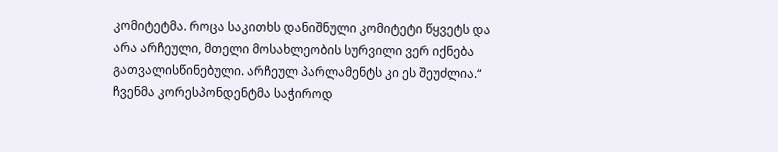კომიტეტმა. როცა საკითხს დანიშნული კომიტეტი წყვეტს და არა არჩეული, მთელი მოსახლეობის სურვილი ვერ იქნება გათვალისწინებული. არჩეულ პარლამენტს კი ეს შეუძლია.“
ჩვენმა კორესპონდენტმა საჭიროდ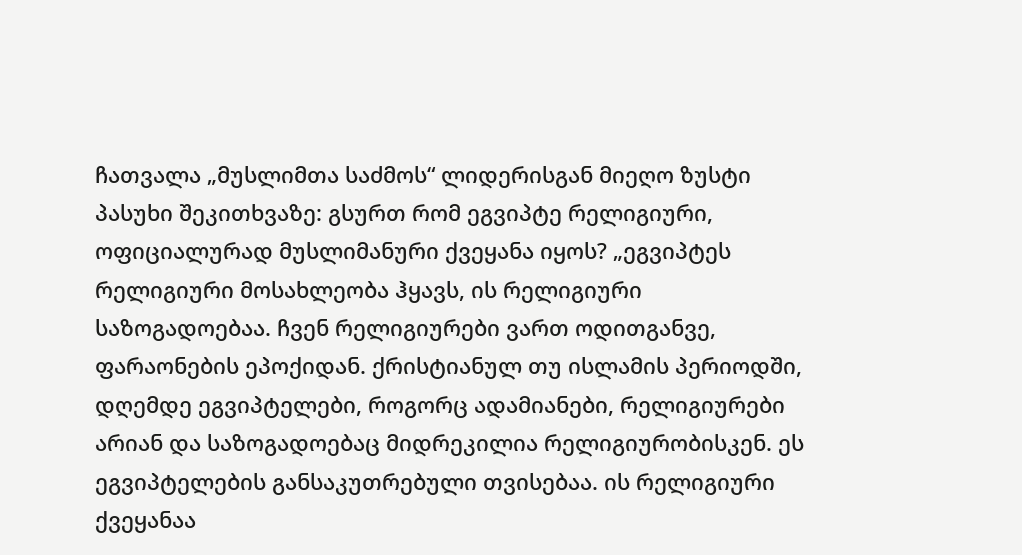ჩათვალა „მუსლიმთა საძმოს“ ლიდერისგან მიეღო ზუსტი პასუხი შეკითხვაზე: გსურთ რომ ეგვიპტე რელიგიური, ოფიციალურად მუსლიმანური ქვეყანა იყოს? „ეგვიპტეს რელიგიური მოსახლეობა ჰყავს, ის რელიგიური საზოგადოებაა. ჩვენ რელიგიურები ვართ ოდითგანვე, ფარაონების ეპოქიდან. ქრისტიანულ თუ ისლამის პერიოდში, დღემდე ეგვიპტელები, როგორც ადამიანები, რელიგიურები არიან და საზოგადოებაც მიდრეკილია რელიგიურობისკენ. ეს ეგვიპტელების განსაკუთრებული თვისებაა. ის რელიგიური ქვეყანაა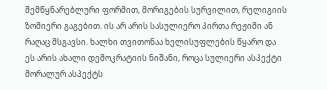შემწყნარებლური ფორმით, მორიგების სურვილით, რელიგიის ზომიერი გაგებით. ის არ არის სასულიერო პირთა რეჟიმი ან რაღაც მსგავსი. ხალხი თვითონაა ხელისუფლების წყარო და ეს არის ახალი დემოკრატიის ნიშანი, როცა სულიერი ასპექტი მორალურ ასპექტს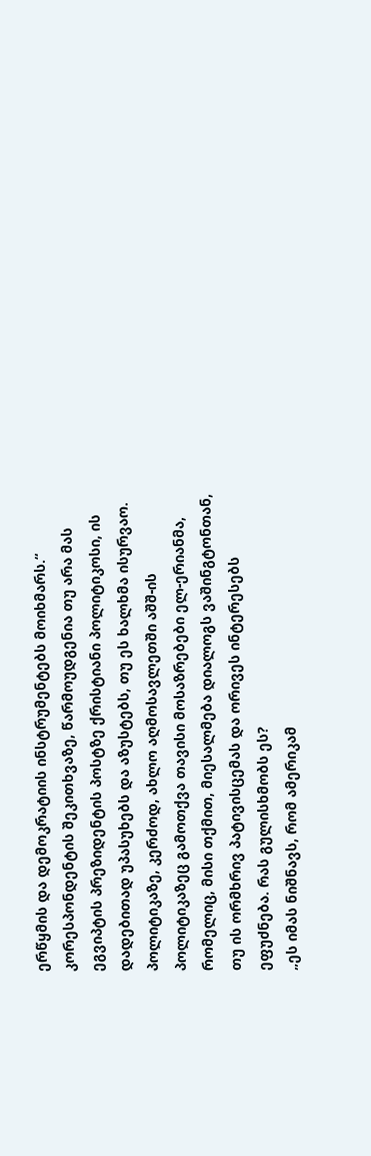ერწყმის და დემოკრატიის ინსტრუმენტებს მოიხმარს.“
კორესპონდენტის შეკითხვაზე, წარმოუდგენია თუ არა მას ეგვიპტის პრეზიდენტის პოსტზე ქრისტიანი პოლიტიკოსი, ის დადებითად უპასუხებს და აზუსტებს, თუ ეს ხალხმა ისურვაო. პოლიტიკაზე, კერძოდ, ახლო აღმოსავლეთში აშშ-ის პოლიტიკაზეც გამოთქვა თავისი მოსაზრებები ელ-ერიანმა, რომელიც, მისი თქმით, მიესალმება დიალოგს ვაშინგტონთან, თუ ის ორმხრივ პატივისცემას და ორივეს ინტერესებს ეფუძნება. რას გულისხმობს ეს?
„ეს იმას ნიშნავს, რომ ამერიკამ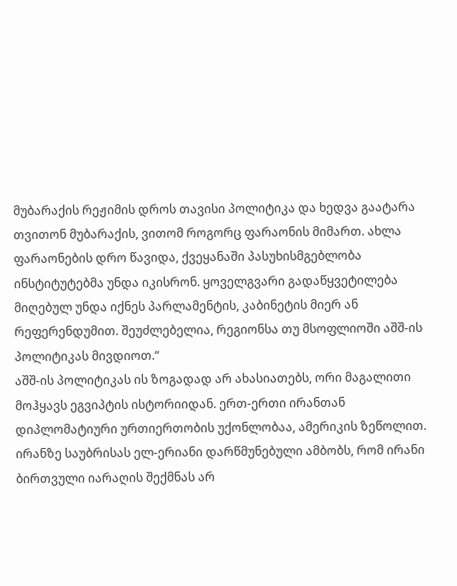მუბარაქის რეჟიმის დროს თავისი პოლიტიკა და ხედვა გაატარა თვითონ მუბარაქის, ვითომ როგორც ფარაონის მიმართ. ახლა ფარაონების დრო წავიდა, ქვეყანაში პასუხისმგებლობა ინსტიტუტებმა უნდა იკისრონ. ყოველგვარი გადაწყვეტილება მიღებულ უნდა იქნეს პარლამენტის, კაბინეტის მიერ ან რეფერენდუმით. შეუძლებელია, რეგიონსა თუ მსოფლიოში აშშ-ის პოლიტიკას მივდიოთ.“
აშშ-ის პოლიტიკას ის ზოგადად არ ახასიათებს, ორი მაგალითი მოჰყავს ეგვიპტის ისტორიიდან. ერთ-ერთი ირანთან დიპლომატიური ურთიერთობის უქონლობაა, ამერიკის ზეწოლით. ირანზე საუბრისას ელ-ერიანი დარწმუნებული ამბობს, რომ ირანი ბირთვული იარაღის შექმნას არ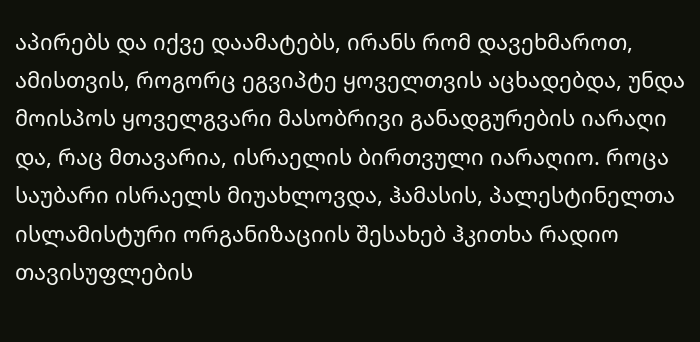აპირებს და იქვე დაამატებს, ირანს რომ დავეხმაროთ, ამისთვის, როგორც ეგვიპტე ყოველთვის აცხადებდა, უნდა მოისპოს ყოველგვარი მასობრივი განადგურების იარაღი და, რაც მთავარია, ისრაელის ბირთვული იარაღიო. როცა საუბარი ისრაელს მიუახლოვდა, ჰამასის, პალესტინელთა ისლამისტური ორგანიზაციის შესახებ ჰკითხა რადიო თავისუფლების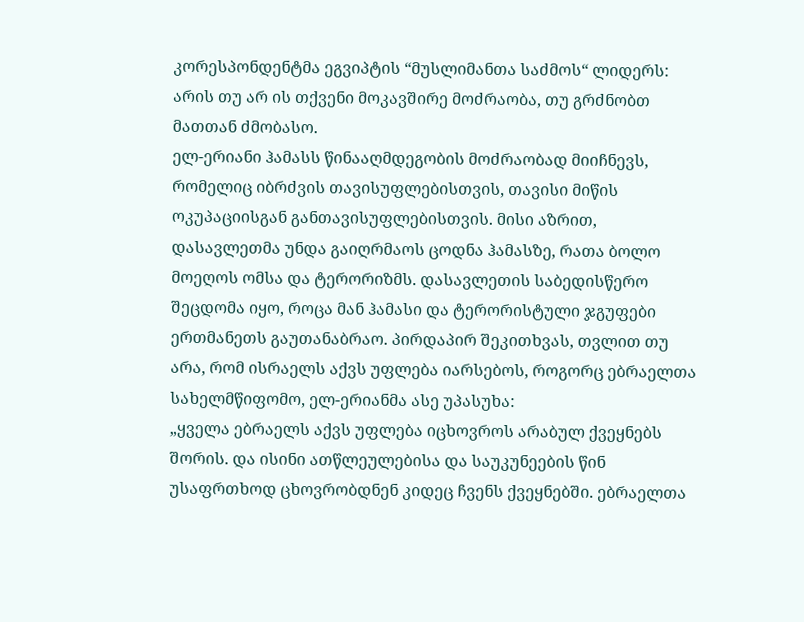კორესპონდენტმა ეგვიპტის “მუსლიმანთა საძმოს“ ლიდერს: არის თუ არ ის თქვენი მოკავშირე მოძრაობა, თუ გრძნობთ მათთან ძმობასო.
ელ-ერიანი ჰამასს წინააღმდეგობის მოძრაობად მიიჩნევს, რომელიც იბრძვის თავისუფლებისთვის, თავისი მიწის ოკუპაციისგან განთავისუფლებისთვის. მისი აზრით, დასავლეთმა უნდა გაიღრმაოს ცოდნა ჰამასზე, რათა ბოლო მოეღოს ომსა და ტერორიზმს. დასავლეთის საბედისწერო შეცდომა იყო, როცა მან ჰამასი და ტერორისტული ჯგუფები ერთმანეთს გაუთანაბრაო. პირდაპირ შეკითხვას, თვლით თუ არა, რომ ისრაელს აქვს უფლება იარსებოს, როგორც ებრაელთა სახელმწიფომო, ელ-ერიანმა ასე უპასუხა:
„ყველა ებრაელს აქვს უფლება იცხოვროს არაბულ ქვეყნებს შორის. და ისინი ათწლეულებისა და საუკუნეების წინ უსაფრთხოდ ცხოვრობდნენ კიდეც ჩვენს ქვეყნებში. ებრაელთა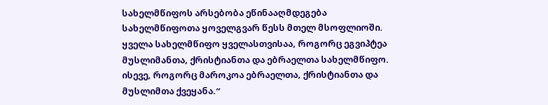სახელმწიფოს არსებობა ეწინააღმდეგება სახელმწიფოთა ყოველგვარ წესს მთელ მსოფლიოში. ყველა სახელმწიფო ყველასთვისაა, როგორც ეგვიპტეა მუსლიმანთა, ქრისტიანთა და ებრაელთა სახელმწიფო. ისევე, როგორც მაროკოა ებრაელთა, ქრისტიანთა და მუსლიმთა ქვეყანა.“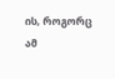ის, როგორც ამ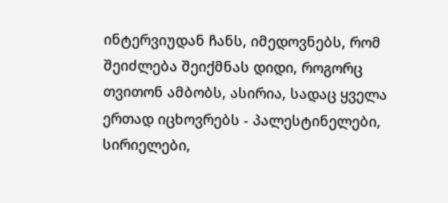ინტერვიუდან ჩანს, იმედოვნებს, რომ შეიძლება შეიქმნას დიდი, როგორც თვითონ ამბობს, ასირია, სადაც ყველა ერთად იცხოვრებს - პალესტინელები, სირიელები,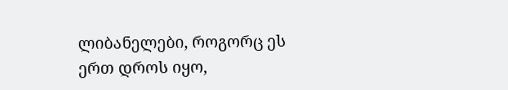ლიბანელები, როგორც ეს ერთ დროს იყო,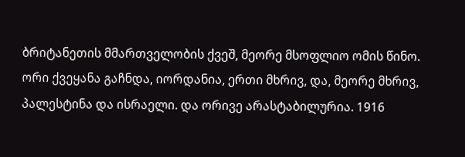ბრიტანეთის მმართველობის ქვეშ, მეორე მსოფლიო ომის წინო. ორი ქვეყანა გაჩნდა, იორდანია, ერთი მხრივ, და, მეორე მხრივ, პალესტინა და ისრაელი. და ორივე არასტაბილურია. 1916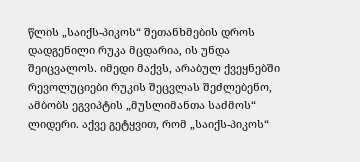წლის „საიქს-პიკოს“ შეთანხმების დროს დადგენილი რუკა მცდარია, ის უნდა შეიცვალოს. იმედი მაქვს, არაბულ ქვეყნებში რევოლუციები რუკის შეცვლას შეძლებენო, ამბობს ეგვიპტის „მუსლიმანთა საძმოს“ ლიდერი. აქვე გეტყვით, რომ „საიქს-პიკოს“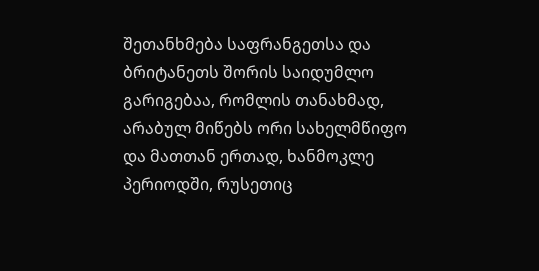შეთანხმება საფრანგეთსა და ბრიტანეთს შორის საიდუმლო გარიგებაა, რომლის თანახმად, არაბულ მიწებს ორი სახელმწიფო და მათთან ერთად, ხანმოკლე პერიოდში, რუსეთიც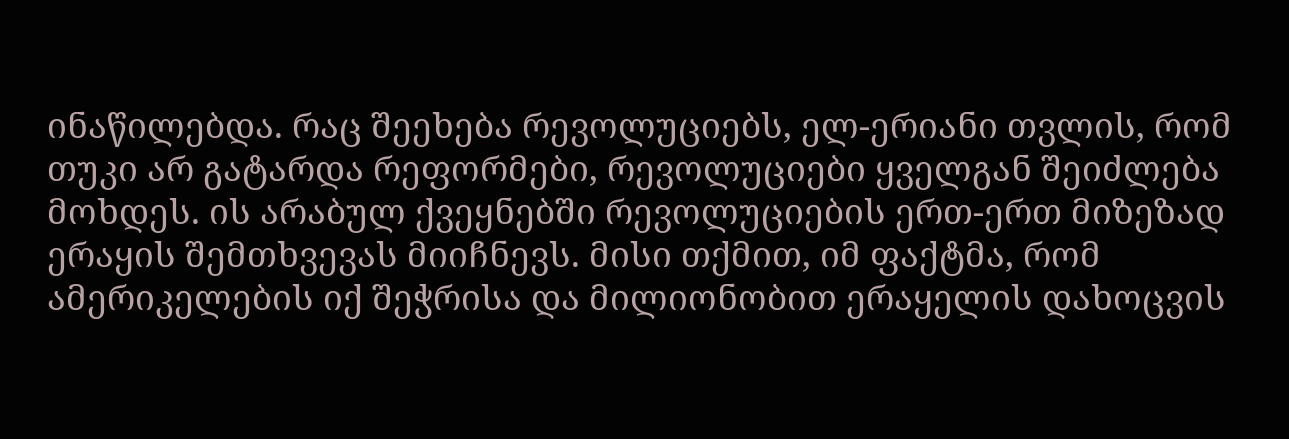ინაწილებდა. რაც შეეხება რევოლუციებს, ელ-ერიანი თვლის, რომ თუკი არ გატარდა რეფორმები, რევოლუციები ყველგან შეიძლება მოხდეს. ის არაბულ ქვეყნებში რევოლუციების ერთ-ერთ მიზეზად ერაყის შემთხვევას მიიჩნევს. მისი თქმით, იმ ფაქტმა, რომ ამერიკელების იქ შეჭრისა და მილიონობით ერაყელის დახოცვის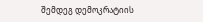შემდეგ დემოკრატიის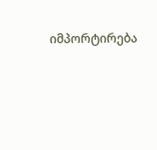იმპორტირება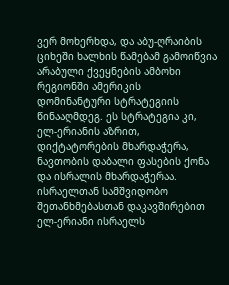ვერ მოხერხდა, და აბუ-ღრაიბის ციხეში ხალხის წამებამ გამოიწვია არაბული ქვეყნების ამბოხი რეგიონში ამერიკის დომინანტური სტრატეგიის წინააღმდეგ. ეს სტრატეგია კი, ელ-ერიანის აზრით, დიქტატორების მხარდაჭერა, ნავთობის დაბალი ფასების ქონა და ისრალის მხარდაჭერაა. ისრაელთან სამშვიდობო შეთანხმებასთან დაკავშირებით ელ-ერიანი ისრაელს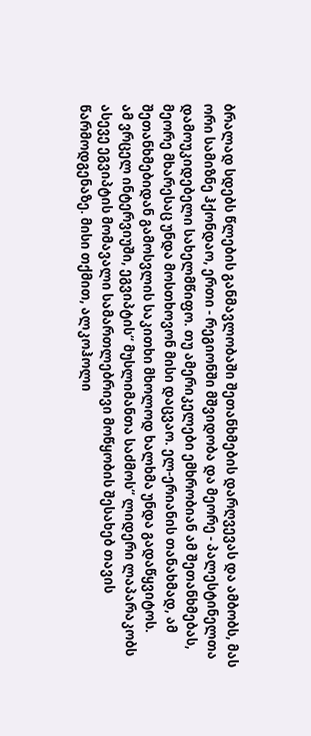ბრალად სდებს წლების განმავლობაში შეთანხმების დარღვევას და ამბობს, მას ორი სამიზნე ჰქონდაო, ერთი - რეგიონში მშვიდობა და მეორე - პალესტინელთა დამოუკიდებელი სახელმწიფო. თუ ამერიკელები ემხრობიან ამ შეთანხმებას, მეორე მხარესაც უნდა მოსთხოვონ მისი დაცვაო. ელ-ერიანის თანახმად, ამ შეთანხმებიდან გამოსვლის საკითხი მხოლოდ ხალხმა უნდა გადაწყვიტოს.
ამ ვრცელ ინტერვიუში, ეგვიპტის“ მუსლიმანთა საძმოს“ ლიდერი ლაპარაკობს ასევე ეგვიპტის მომავალი სამართლებრივი მოწყობის შესახებ თავის წარმოდგენაზე. მისი თქმით, ალკოჰოლი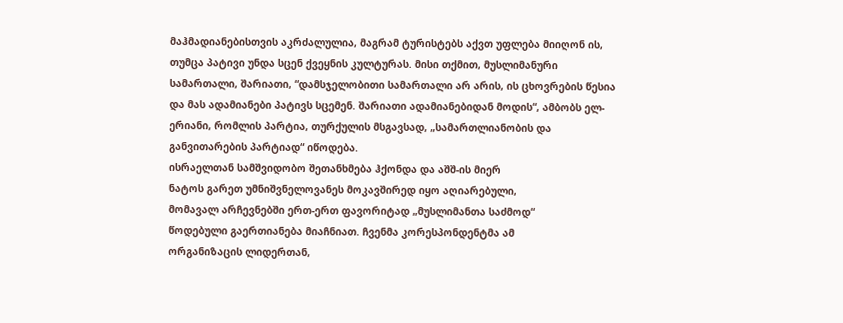მაჰმადიანებისთვის აკრძალულია, მაგრამ ტურისტებს აქვთ უფლება მიიღონ ის, თუმცა პატივი უნდა სცენ ქვეყნის კულტურას. მისი თქმით, მუსლიმანური სამართალი, შარიათი, “დამსჯელობითი სამართალი არ არის, ის ცხოვრების წესია და მას ადამიანები პატივს სცემენ. შარიათი ადამიანებიდან მოდის“, ამბობს ელ-ერიანი, რომლის პარტია, თურქულის მსგავსად, „სამართლიანობის და განვითარების პარტიად“ იწოდება.
ისრაელთან სამშვიდობო შეთანხმება ჰქონდა და აშშ-ის მიერ
ნატოს გარეთ უმნიშვნელოვანეს მოკავშირედ იყო აღიარებული,
მომავალ არჩევნებში ერთ-ერთ ფავორიტად „მუსლიმანთა საძმოდ“
წოდებული გაერთიანება მიაჩნიათ. ჩვენმა კორესპონდენტმა ამ
ორგანიზაცის ლიდერთან,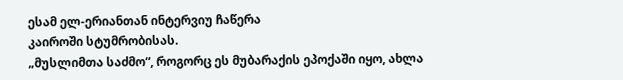ესამ ელ-ერიანთან ინტერვიუ ჩაწერა
კაიროში სტუმრობისას.
„მუსლიმთა საძმო“, როგორც ეს მუბარაქის ეპოქაში იყო, ახლა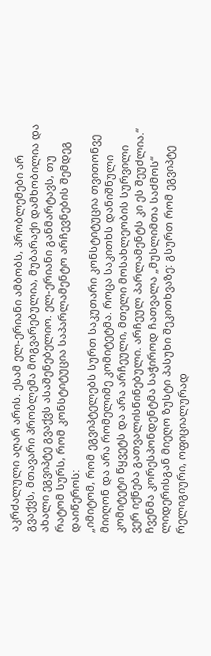აკრძალული აღარ არის. ესამ ელ-ერიანი ამბობს, პრობლემები არ გვაქვს, მთავარი პრობლემა მოგვარებულია, მუბარაქი დამხობილია და ახალი ეგვიპტე გვაქვს ასაშენებელიო. ელ-ერიანი განმარტავს, თუ რატომ სურს, რომ კონსტიტუცია საპარლამენტო არჩევნების შემდეგ დაიწეროს:
„იმიტომ, რომ ეგვიპტელებს სურთ საკუთარი კონსტიტუცია თვითონვე მიიღონ და არა რომელიმე კომიტეტმა. როცა საკითხს დანიშნული კომიტეტი წყვეტს და არა არჩეული, მთელი მოსახლეობის სურვილი ვერ იქნება გათვალისწინებული. არჩეულ პარლამენტს კი ეს შეუძლია.“
ჩვენმა კორესპონდენტმა საჭიროდ ჩათვალა „მუსლიმთა საძმოს“ ლიდერისგან მიეღო ზუსტი პასუხი შეკითხვაზე: გსურთ რომ ეგვიპტე რელიგიური, ოფიციალურად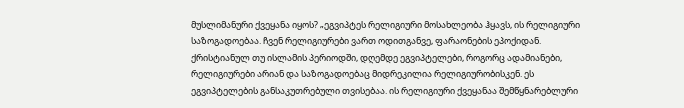მუსლიმანური ქვეყანა იყოს? „ეგვიპტეს რელიგიური მოსახლეობა ჰყავს, ის რელიგიური საზოგადოებაა. ჩვენ რელიგიურები ვართ ოდითგანვე, ფარაონების ეპოქიდან. ქრისტიანულ თუ ისლამის პერიოდში, დღემდე ეგვიპტელები, როგორც ადამიანები, რელიგიურები არიან და საზოგადოებაც მიდრეკილია რელიგიურობისკენ. ეს ეგვიპტელების განსაკუთრებული თვისებაა. ის რელიგიური ქვეყანაა შემწყნარებლური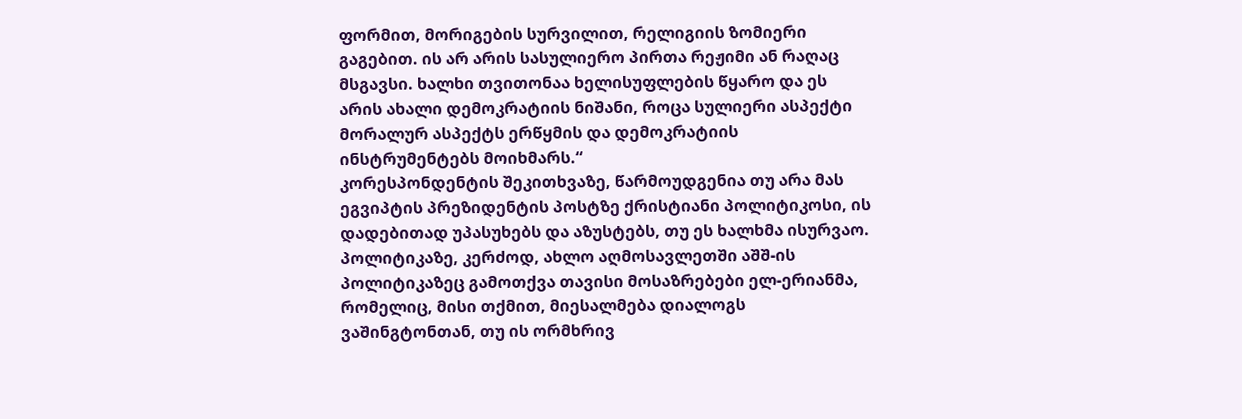ფორმით, მორიგების სურვილით, რელიგიის ზომიერი გაგებით. ის არ არის სასულიერო პირთა რეჟიმი ან რაღაც მსგავსი. ხალხი თვითონაა ხელისუფლების წყარო და ეს არის ახალი დემოკრატიის ნიშანი, როცა სულიერი ასპექტი მორალურ ასპექტს ერწყმის და დემოკრატიის ინსტრუმენტებს მოიხმარს.“
კორესპონდენტის შეკითხვაზე, წარმოუდგენია თუ არა მას ეგვიპტის პრეზიდენტის პოსტზე ქრისტიანი პოლიტიკოსი, ის დადებითად უპასუხებს და აზუსტებს, თუ ეს ხალხმა ისურვაო. პოლიტიკაზე, კერძოდ, ახლო აღმოსავლეთში აშშ-ის პოლიტიკაზეც გამოთქვა თავისი მოსაზრებები ელ-ერიანმა, რომელიც, მისი თქმით, მიესალმება დიალოგს ვაშინგტონთან, თუ ის ორმხრივ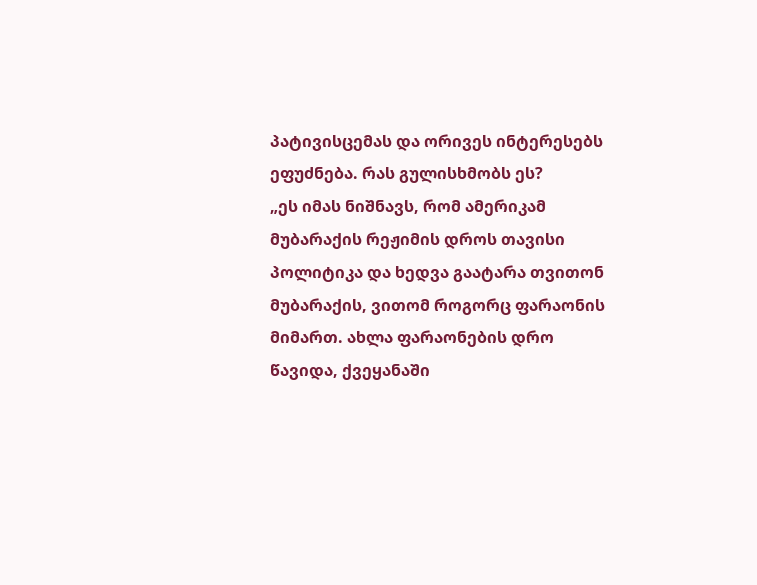პატივისცემას და ორივეს ინტერესებს ეფუძნება. რას გულისხმობს ეს?
„ეს იმას ნიშნავს, რომ ამერიკამ მუბარაქის რეჟიმის დროს თავისი პოლიტიკა და ხედვა გაატარა თვითონ მუბარაქის, ვითომ როგორც ფარაონის მიმართ. ახლა ფარაონების დრო წავიდა, ქვეყანაში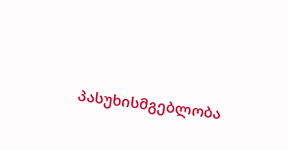პასუხისმგებლობა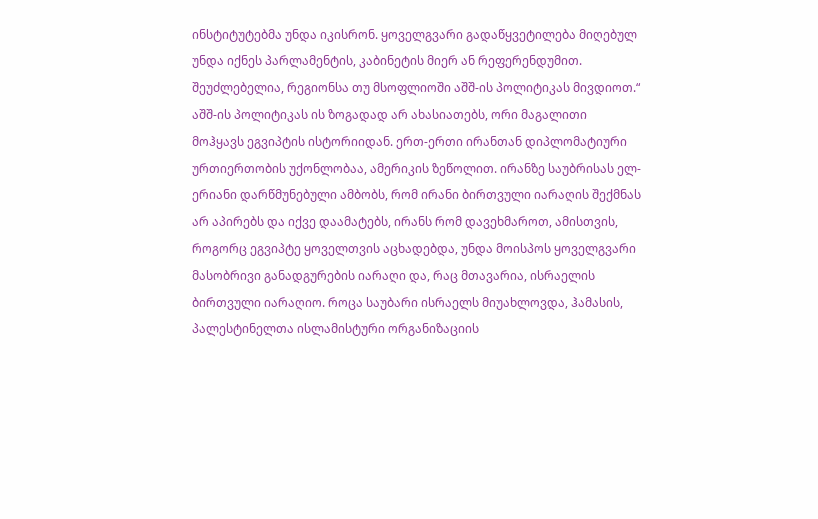ინსტიტუტებმა უნდა იკისრონ. ყოველგვარი გადაწყვეტილება მიღებულ უნდა იქნეს პარლამენტის, კაბინეტის მიერ ან რეფერენდუმით. შეუძლებელია, რეგიონსა თუ მსოფლიოში აშშ-ის პოლიტიკას მივდიოთ.“
აშშ-ის პოლიტიკას ის ზოგადად არ ახასიათებს, ორი მაგალითი მოჰყავს ეგვიპტის ისტორიიდან. ერთ-ერთი ირანთან დიპლომატიური ურთიერთობის უქონლობაა, ამერიკის ზეწოლით. ირანზე საუბრისას ელ-ერიანი დარწმუნებული ამბობს, რომ ირანი ბირთვული იარაღის შექმნას არ აპირებს და იქვე დაამატებს, ირანს რომ დავეხმაროთ, ამისთვის, როგორც ეგვიპტე ყოველთვის აცხადებდა, უნდა მოისპოს ყოველგვარი მასობრივი განადგურების იარაღი და, რაც მთავარია, ისრაელის ბირთვული იარაღიო. როცა საუბარი ისრაელს მიუახლოვდა, ჰამასის, პალესტინელთა ისლამისტური ორგანიზაციის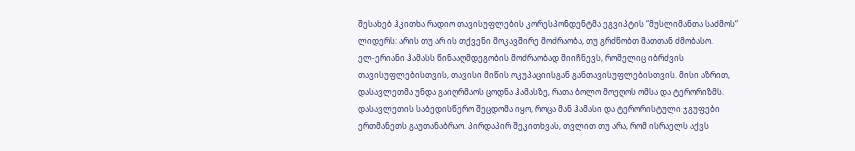შესახებ ჰკითხა რადიო თავისუფლების კორესპონდენტმა ეგვიპტის “მუსლიმანთა საძმოს“ ლიდერს: არის თუ არ ის თქვენი მოკავშირე მოძრაობა, თუ გრძნობთ მათთან ძმობასო.
ელ-ერიანი ჰამასს წინააღმდეგობის მოძრაობად მიიჩნევს, რომელიც იბრძვის თავისუფლებისთვის, თავისი მიწის ოკუპაციისგან განთავისუფლებისთვის. მისი აზრით, დასავლეთმა უნდა გაიღრმაოს ცოდნა ჰამასზე, რათა ბოლო მოეღოს ომსა და ტერორიზმს. დასავლეთის საბედისწერო შეცდომა იყო, როცა მან ჰამასი და ტერორისტული ჯგუფები ერთმანეთს გაუთანაბრაო. პირდაპირ შეკითხვას, თვლით თუ არა, რომ ისრაელს აქვს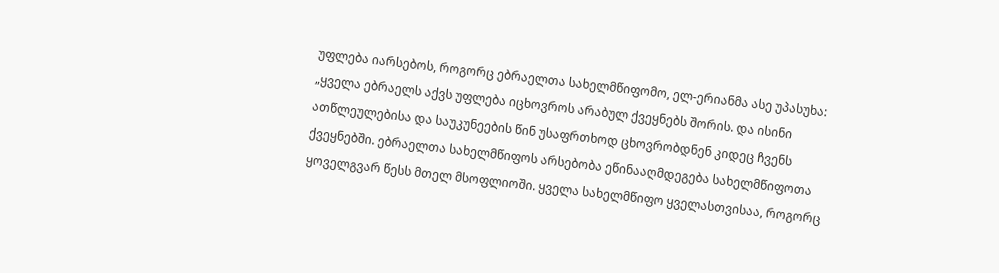უფლება იარსებოს, როგორც ებრაელთა სახელმწიფომო, ელ-ერიანმა ასე უპასუხა:
„ყველა ებრაელს აქვს უფლება იცხოვროს არაბულ ქვეყნებს შორის. და ისინი ათწლეულებისა და საუკუნეების წინ უსაფრთხოდ ცხოვრობდნენ კიდეც ჩვენს ქვეყნებში. ებრაელთა სახელმწიფოს არსებობა ეწინააღმდეგება სახელმწიფოთა ყოველგვარ წესს მთელ მსოფლიოში. ყველა სახელმწიფო ყველასთვისაა, როგორც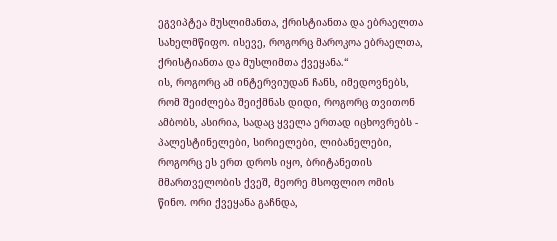ეგვიპტეა მუსლიმანთა, ქრისტიანთა და ებრაელთა სახელმწიფო. ისევე, როგორც მაროკოა ებრაელთა, ქრისტიანთა და მუსლიმთა ქვეყანა.“
ის, როგორც ამ ინტერვიუდან ჩანს, იმედოვნებს, რომ შეიძლება შეიქმნას დიდი, როგორც თვითონ ამბობს, ასირია, სადაც ყველა ერთად იცხოვრებს - პალესტინელები, სირიელები, ლიბანელები, როგორც ეს ერთ დროს იყო, ბრიტანეთის მმართველობის ქვეშ, მეორე მსოფლიო ომის წინო. ორი ქვეყანა გაჩნდა,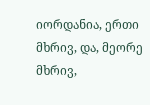იორდანია, ერთი მხრივ, და, მეორე მხრივ,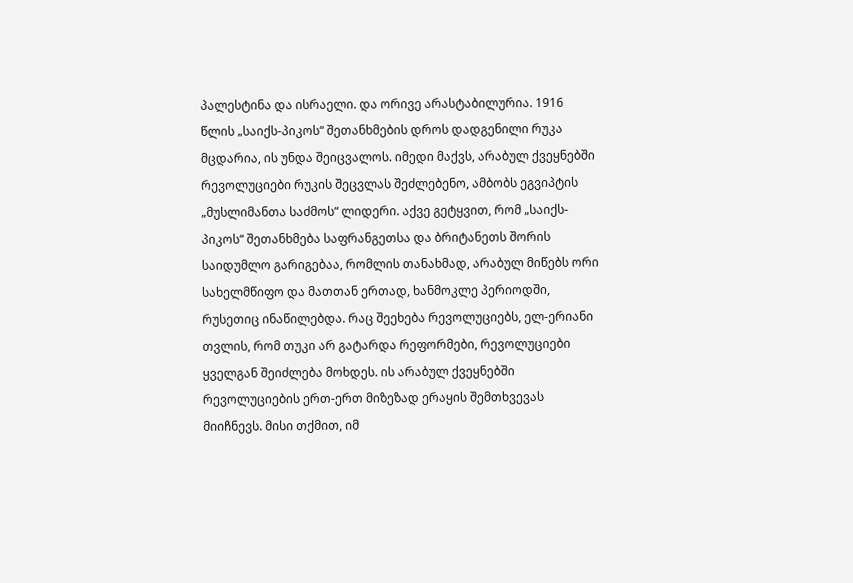პალესტინა და ისრაელი. და ორივე არასტაბილურია. 1916 წლის „საიქს-პიკოს“ შეთანხმების დროს დადგენილი რუკა მცდარია, ის უნდა შეიცვალოს. იმედი მაქვს, არაბულ ქვეყნებში რევოლუციები რუკის შეცვლას შეძლებენო, ამბობს ეგვიპტის „მუსლიმანთა საძმოს“ ლიდერი. აქვე გეტყვით, რომ „საიქს-პიკოს“ შეთანხმება საფრანგეთსა და ბრიტანეთს შორის საიდუმლო გარიგებაა, რომლის თანახმად, არაბულ მიწებს ორი სახელმწიფო და მათთან ერთად, ხანმოკლე პერიოდში, რუსეთიც ინაწილებდა. რაც შეეხება რევოლუციებს, ელ-ერიანი თვლის, რომ თუკი არ გატარდა რეფორმები, რევოლუციები ყველგან შეიძლება მოხდეს. ის არაბულ ქვეყნებში რევოლუციების ერთ-ერთ მიზეზად ერაყის შემთხვევას მიიჩნევს. მისი თქმით, იმ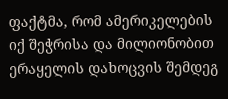ფაქტმა, რომ ამერიკელების იქ შეჭრისა და მილიონობით ერაყელის დახოცვის შემდეგ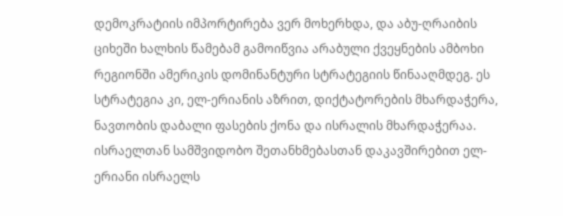დემოკრატიის იმპორტირება ვერ მოხერხდა, და აბუ-ღრაიბის ციხეში ხალხის წამებამ გამოიწვია არაბული ქვეყნების ამბოხი რეგიონში ამერიკის დომინანტური სტრატეგიის წინააღმდეგ. ეს სტრატეგია კი, ელ-ერიანის აზრით, დიქტატორების მხარდაჭერა, ნავთობის დაბალი ფასების ქონა და ისრალის მხარდაჭერაა. ისრაელთან სამშვიდობო შეთანხმებასთან დაკავშირებით ელ-ერიანი ისრაელს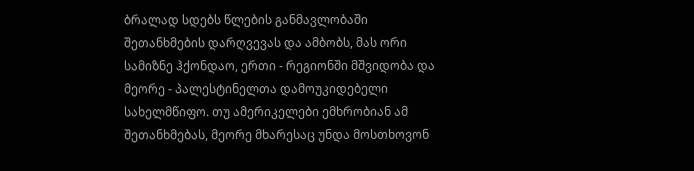ბრალად სდებს წლების განმავლობაში შეთანხმების დარღვევას და ამბობს, მას ორი სამიზნე ჰქონდაო, ერთი - რეგიონში მშვიდობა და მეორე - პალესტინელთა დამოუკიდებელი სახელმწიფო. თუ ამერიკელები ემხრობიან ამ შეთანხმებას, მეორე მხარესაც უნდა მოსთხოვონ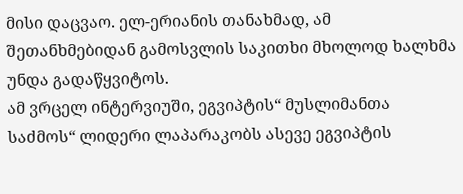მისი დაცვაო. ელ-ერიანის თანახმად, ამ შეთანხმებიდან გამოსვლის საკითხი მხოლოდ ხალხმა უნდა გადაწყვიტოს.
ამ ვრცელ ინტერვიუში, ეგვიპტის“ მუსლიმანთა საძმოს“ ლიდერი ლაპარაკობს ასევე ეგვიპტის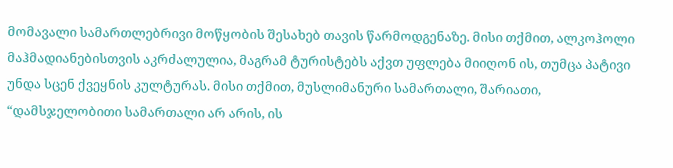მომავალი სამართლებრივი მოწყობის შესახებ თავის წარმოდგენაზე. მისი თქმით, ალკოჰოლი მაჰმადიანებისთვის აკრძალულია, მაგრამ ტურისტებს აქვთ უფლება მიიღონ ის, თუმცა პატივი უნდა სცენ ქვეყნის კულტურას. მისი თქმით, მუსლიმანური სამართალი, შარიათი, “დამსჯელობითი სამართალი არ არის, ის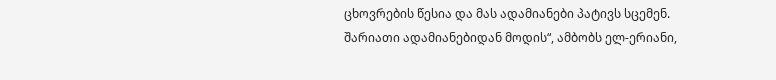ცხოვრების წესია და მას ადამიანები პატივს სცემენ. შარიათი ადამიანებიდან მოდის“, ამბობს ელ-ერიანი,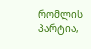რომლის პარტია,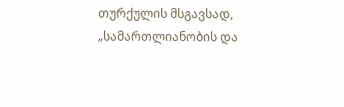თურქულის მსგავსად, „სამართლიანობის და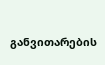განვითარების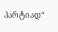პარტიად“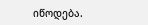იწოდება.